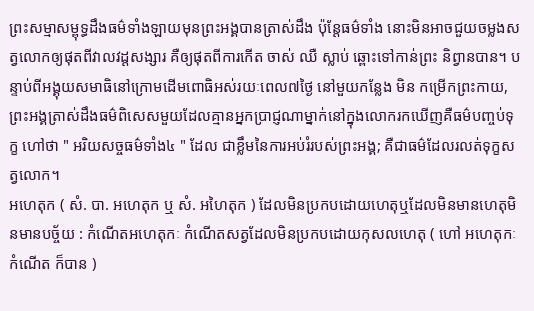ព្រះសម្មាសម្ពុទ្ធដឹងធម៌ទាំងឡាយមុនព្រះអង្គបានត្រាស់ដឹង ប៉ុន្តែធម៌ទាំង នោះមិនអាចជួយចម្លងសត្វលោកឲ្យផុតពីវាលវដ្តសង្សារ គឺឲ្យផុតពីការកេីត ចាស់ ឈឺ ស្លាប់ ឆ្ពោះទៅកាន់ព្រះ និព្វានបាន។ បន្ទាប់ពីអង្គុយសមាធិនៅក្រោមដេីមពោធិអស់រយៈពេល៧ថ្ងៃ នៅមួយកន្លែង មិន កម្រេីកព្រះកាយ, ព្រះអង្គត្រាស់ដឹងធម៌ពិសេសមួយដែលគ្មានអ្នកប្រាជ្ញណាម្នាក់នៅក្នុងលោករកឃេីញគឺធម៌បញ្ចប់ទុក្ខ ហៅថា " អរិយសច្ចធម៌ទាំង៤ " ដែល ជាខ្លឹមនៃការអប់រំរបស់ព្រះអង្គ; គឺជាធម៌ដែលរលត់ទុក្ខសត្វលោក។
អហេតុក ( សំ. បា. អហេតុក ឬ សំ. អហៃតុក ) ដែលមិនប្រកបដោយហេតុឬដែលមិនមានហេតុមិនមានបច្ច័យ : កំណើតអហេតុកៈ កំណើតសត្វដែលមិនប្រកបដោយកុសលហេតុ ( ហៅ អហេតុកៈកំណើត ក៏បាន )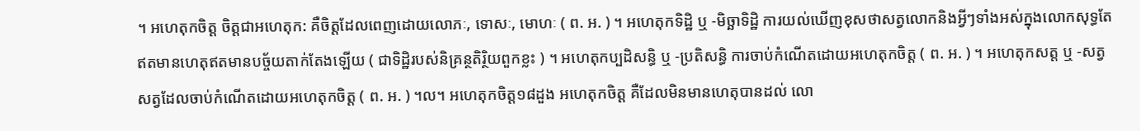។ អហេតុកចិត្ត ចិត្តជាអហេតុក: គឺចិត្តដែលពេញដោយលោភៈ, ទោសៈ, មោហៈ ( ព. អ. ) ។ អហេតុកទិដ្ឋិ ឬ -មិច្ឆាទិដ្ឋិ ការយល់ឃើញខុសថាសត្វលោកនិងអ្វីៗទាំងអស់ក្នុងលោកសុទ្ធតែឥតមានហេតុឥតមានបច្ច័យតាក់តែងឡើយ ( ជាទិដ្ឋិរបស់និគ្រន្ថតិរិ្ថយពួកខ្លះ ) ។ អហេតុកប្បដិសន្ធិ ឬ -ប្រតិសន្ធិ ការចាប់កំណើតដោយអហេតុកចិត្ត ( ព. អ. ) ។ អហេតុកសត្ត ឬ -សត្វ សត្វដែលចាប់កំណើតដោយអហេតុកចិត្ត ( ព. អ. ) ។ល។ អហេតុកចិត្ត១៨ដួង អហេតុកចិត្ត គឺដែលមិនមានហេតុបានដល់ លោ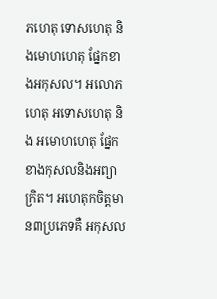ភហេតុ ទោសហេតុ និងមោហហេតុ ផ្នែកខាងអកុសល។ អលោភហេតុ អទោសហេតុ និង អមោហហេតុ ផ្នែកខាងកុសលនិងអព្យាក្រិត។ អហេតុកចិត្តមាន៣ប្រភេទគឺ អកុសល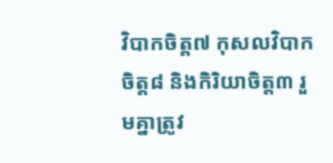វិបាកចិត្ត៧ កុសលវិបាកចិត្ត៨ និងកិរិយាចិត្ត៣ រួមគ្នាត្រូវ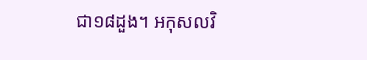ជា១៨ដួង។ អកុសលវិ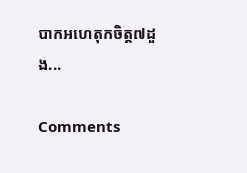បាកអហេតុកចិត្ត៧ដួង...

Comments